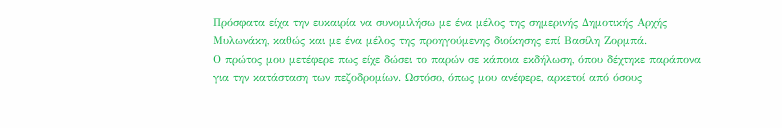Πρόσφατα είχα την ευκαιρία να συνομιλήσω με ένα μέλος της σημερινής Δημοτικής Αρχής Μυλωνάκη, καθώς και με ένα μέλος της προηγούμενης διοίκησης επί Βασίλη Ζορμπά.
Ο πρώτος μου μετέφερε πως είχε δώσει το παρών σε κάποια εκδήλωση, όπου δέχτηκε παράπονα για την κατάσταση των πεζοδρομίων. Ωστόσο, όπως μου ανέφερε, αρκετοί από όσους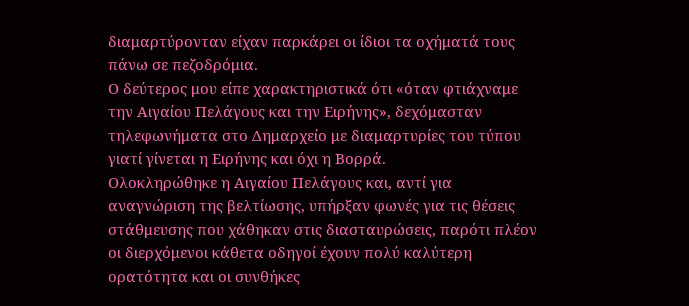διαμαρτύρονταν είχαν παρκάρει οι ίδιοι τα οχήματά τους πάνω σε πεζοδρόμια.
Ο δεύτερος μου είπε χαρακτηριστικά ότι «όταν φτιάχναμε την Αιγαίου Πελάγους και την Ειρήνης», δεχόμασταν τηλεφωνήματα στο Δημαρχείο με διαμαρτυρίες του τύπου γιατί γίνεται η Ειρήνης και όχι η Βορρά.
Ολοκληρώθηκε η Αιγαίου Πελάγους και, αντί για αναγνώριση της βελτίωσης, υπήρξαν φωνές για τις θέσεις στάθμευσης που χάθηκαν στις διασταυρώσεις, παρότι πλέον οι διερχόμενοι κάθετα οδηγοί έχουν πολύ καλύτερη ορατότητα και οι συνθήκες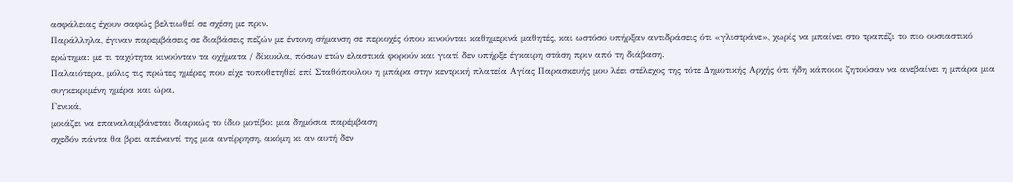ασφάλειας έχουν σαφώς βελτιωθεί σε σχέση με πριν.
Παράλληλα, έγιναν παρεμβάσεις σε διαβάσεις πεζών με έντονη σήμανση σε περιοχές όπου κινούνται καθημερινά μαθητές, και ωστόσο υπήρξαν αντιδράσεις ότι «γλιστράνε», χωρίς να μπαίνει στο τραπέζι το πιο ουσιαστικό ερώτημα: με τι ταχύτητα κινούνταν τα οχήματα / δίκυκλα, πόσων ετών ελαστικά φορούν και γιατί δεν υπήρξε έγκαιρη στάση πριν από τη διάβαση.
Παλαιότερα, μόλις τις πρώτες ημέρες που είχε τοποθετηθεί επί Σταθόπουλου η μπάρα στην κεντρική πλατεία Αγίας Παρασκευής μου λέει στέλεχος της τότε Δημοτικής Αρχής ότι ήδη κάποιοι ζητούσαν να ανεβαίνει η μπάρα μια συγκεκριμένη ημέρα και ώρα.
Γενικά,
μοιάζει να επαναλαμβάνεται διαρκώς το ίδιο μοτίβο: μια δημόσια παρέμβαση
σχεδόν πάντα θα βρει απέναντί της μια αντίρρηση, ακόμη κι αν αυτή δεν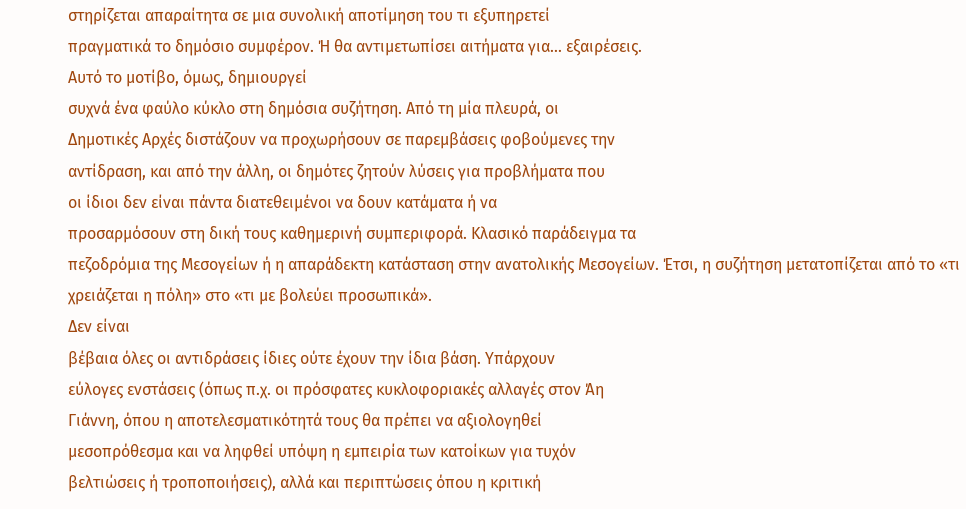στηρίζεται απαραίτητα σε μια συνολική αποτίμηση του τι εξυπηρετεί
πραγματικά το δημόσιο συμφέρον. Ή θα αντιμετωπίσει αιτήματα για... εξαιρέσεις.
Αυτό το μοτίβο, όμως, δημιουργεί
συχνά ένα φαύλο κύκλο στη δημόσια συζήτηση. Από τη μία πλευρά, οι
Δημοτικές Αρχές διστάζουν να προχωρήσουν σε παρεμβάσεις φοβούμενες την
αντίδραση, και από την άλλη, οι δημότες ζητούν λύσεις για προβλήματα που
οι ίδιοι δεν είναι πάντα διατεθειμένοι να δουν κατάματα ή να
προσαρμόσουν στη δική τους καθημερινή συμπεριφορά. Κλασικό παράδειγμα τα
πεζοδρόμια της Μεσογείων ή η απαράδεκτη κατάσταση στην ανατολικής Μεσογείων. Έτσι, η συζήτηση μετατοπίζεται από το «τι
χρειάζεται η πόλη» στο «τι με βολεύει προσωπικά».
Δεν είναι
βέβαια όλες οι αντιδράσεις ίδιες ούτε έχουν την ίδια βάση. Υπάρχουν
εύλογες ενστάσεις (όπως π.χ. οι πρόσφατες κυκλοφοριακές αλλαγές στον Άη
Γιάννη, όπου η αποτελεσματικότητά τους θα πρέπει να αξιολογηθεί
μεσοπρόθεσμα και να ληφθεί υπόψη η εμπειρία των κατοίκων για τυχόν
βελτιώσεις ή τροποποιήσεις), αλλά και περιπτώσεις όπου η κριτική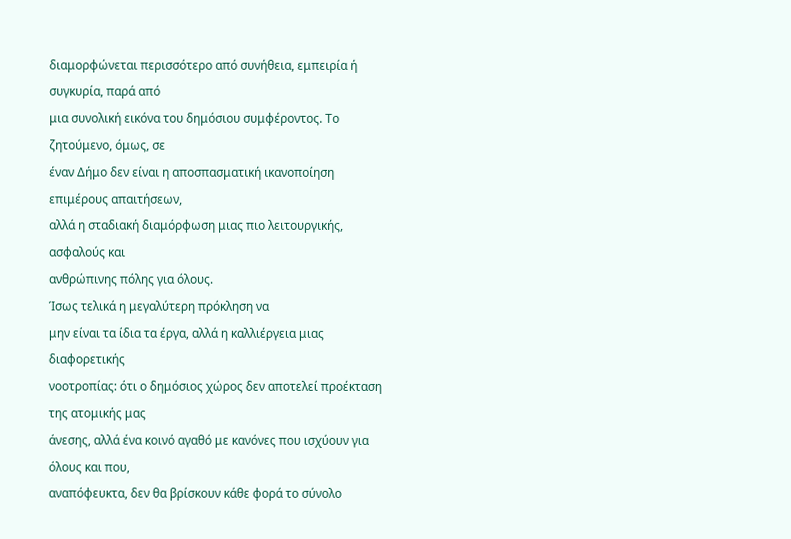διαμορφώνεται περισσότερο από συνήθεια, εμπειρία ή συγκυρία, παρά από
μια συνολική εικόνα του δημόσιου συμφέροντος. Το ζητούμενο, όμως, σε
έναν Δήμο δεν είναι η αποσπασματική ικανοποίηση επιμέρους απαιτήσεων,
αλλά η σταδιακή διαμόρφωση μιας πιο λειτουργικής, ασφαλούς και
ανθρώπινης πόλης για όλους.
Ίσως τελικά η μεγαλύτερη πρόκληση να
μην είναι τα ίδια τα έργα, αλλά η καλλιέργεια μιας διαφορετικής
νοοτροπίας: ότι ο δημόσιος χώρος δεν αποτελεί προέκταση της ατομικής μας
άνεσης, αλλά ένα κοινό αγαθό με κανόνες που ισχύουν για όλους και που,
αναπόφευκτα, δεν θα βρίσκουν κάθε φορά το σύνολο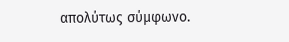απολύτως σύμφωνο.